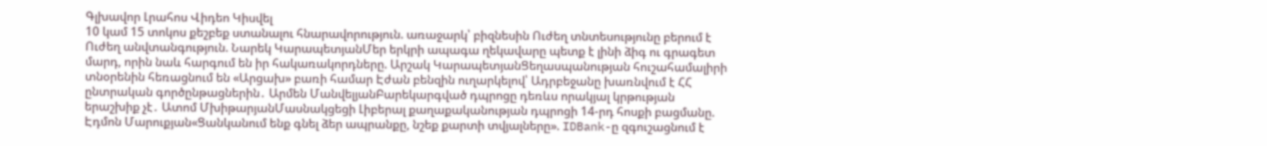Գլխավոր Լրահոս Վիդեո Կիսվել
10 կամ 15 տոկոս քեշբեք ստանալու հնարավորություն. առաջարկ՝ բիզնեսին Ուժեղ տնտեսությունը բերում է Ուժեղ անվտանգություն. Նարեկ ԿարապետյանՄեր երկրի ապագա ղեկավարը պետք է լինի ձիգ ու գրագետ մարդ, որին նաև հարգում են իր հակառակորդները. Արշակ ԿարապետյանՑեղասպանության հուշահամալիրի տնօրենին հեռացնում են «Արցախ» բառի համար Էժան բենզին ուղարկելով՝ Ադրբեջանը խառնվում է ՀՀ ընտրական գործընթացներին․ Արմեն ՄանվելյանԲարեկարգված դպրոցը դեռևս որակյալ կրթության երաշխիք չէ․ Ատոմ ՄխիթարյանՄասնակցեցի Լիբերալ քաղաքականության դպրոցի 14-րդ հոսքի բացմանը. Էդմոն Մարուքյան«Ցանկանում ենք գնել ձեր ապրանքը, նշեք քարտի տվյալները». IDBank-ը զգուշացնում է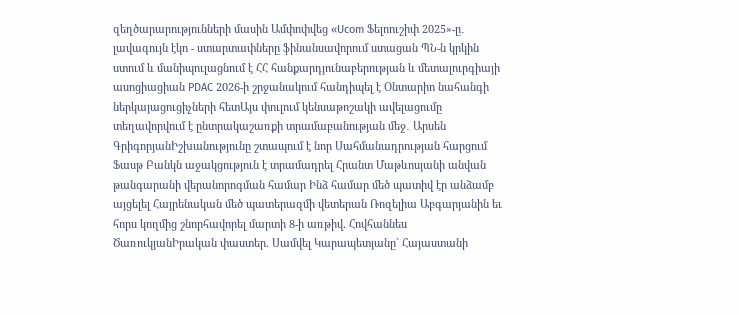զեղծարարությունների մասին Ամփոփվեց «Ucom Ֆելոուշիփ 2025»-ը․ լավագույն էկո - ստարտափները ֆինանսավորում ստացան ՊՆ-ն կրկին ստում և մանիպուլացնում է ՀՀ հանքարդյունաբերության և մետալուրգիայի ասոցիացիան PDAC 2026-ի շրջանակում հանդիպել է Օնտարիո նահանգի ներկայացուցիչների հետԱյս փուլում կենսաթոշակի ավելացումը տեղավորվում է ընտրակաշառքի տրամաբանության մեջ․ Արսեն ԳրիգորյանԻշխանությունը շտապում է նոր Սահմանադրության հարցում Ֆասթ Բանկն աջակցություն է տրամադրել Հրանտ Մաթևոսյանի անվան թանգարանի վերանորոգման համար Ինձ համար մեծ պատիվ էր անձամբ այցելել Հայրենական մեծ պատերազմի վետերան Ռոզելիա Աբգարյանին եւ հորս կողմից շնորհավորել մարտի 8-ի առթիվ. Հովհաննես ԾառուկյանԻրական փաստեր. Սամվել Կարապետյանը` Հայաստանի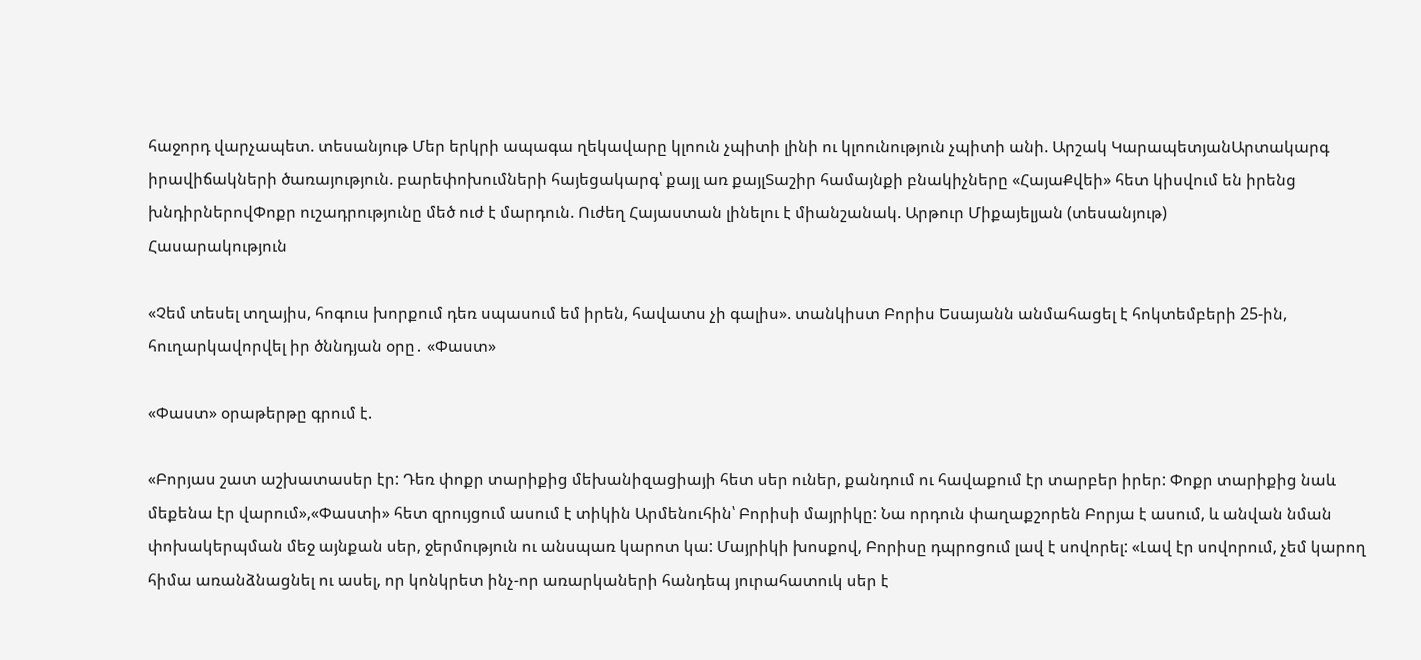հաջորդ վարչապետ. տեսանյութ Մեր երկրի ապագա ղեկավարը կլոուն չպիտի լինի ու կլոունություն չպիտի անի. Արշակ ԿարապետյանԱրտակարգ իրավիճակների ծառայություն. բարեփոխումների հայեցակարգ՝ քայլ առ քայլՏաշիր համայնքի բնակիչները «ՀայաՔվեի» հետ կիսվում են իրենց խնդիրներովՓոքր ուշադրությունը մեծ ուժ է մարդուն. Ուժեղ Հայաստան լինելու է միանշանակ. Արթուր Միքայելյան (տեսանյութ)
Հասարակություն

«Չեմ տեսել տղայիս, հոգուս խորքում դեռ սպասում եմ իրեն, հավատս չի գալիս». տանկիստ Բորիս Եսայանն անմահացել է հոկտեմբերի 25-ին, հուղարկավորվել իր ծննդյան օրը․ «Փաստ»

«Փաստ» օրաթերթը գրում է.

«Բորյաս շատ աշխատասեր էր: Դեռ փոքր տարիքից մեխանիզացիայի հետ սեր ուներ, քանդում ու հավաքում էր տարբեր իրեր: Փոքր տարիքից նաև մեքենա էր վարում»,«Փաստի» հետ զրույցում ասում է տիկին Արմենուհին՝ Բորիսի մայրիկը: Նա որդուն փաղաքշորեն Բորյա է ասում, և անվան նման փոխակերպման մեջ այնքան սեր, ջերմություն ու անսպառ կարոտ կա: Մայրիկի խոսքով, Բորիսը դպրոցում լավ է սովորել: «Լավ էր սովորում, չեմ կարող հիմա առանձնացնել ու ասել, որ կոնկրետ ինչ-որ առարկաների հանդեպ յուրահատուկ սեր է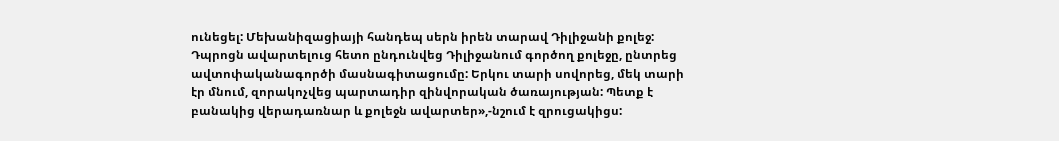ունեցել: Մեխանիզացիայի հանդեպ սերն իրեն տարավ Դիլիջանի քոլեջ: Դպրոցն ավարտելուց հետո ընդունվեց Դիլիջանում գործող քոլեջը, ընտրեց ավտոփականագործի մասնագիտացումը: Երկու տարի սովորեց, մեկ տարի էր մնում, զորակոչվեց պարտադիր զինվորական ծառայության: Պետք է բանակից վերադառնար և քոլեջն ավարտեր»,-նշում է զրուցակիցս: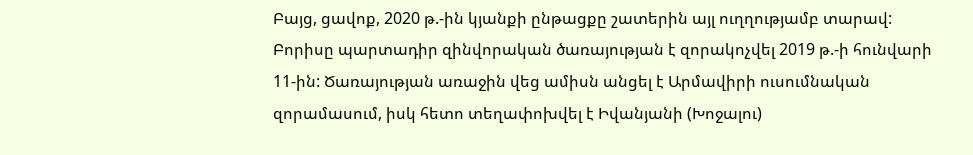Բայց, ցավոք, 2020 թ.-ին կյանքի ընթացքը շատերին այլ ուղղությամբ տարավ: Բորիսը պարտադիր զինվորական ծառայության է զորակոչվել 2019 թ.-ի հունվարի 11-ին: Ծառայության առաջին վեց ամիսն անցել է Արմավիրի ուսումնական զորամասում, իսկ հետո տեղափոխվել է Իվանյանի (Խոջալու)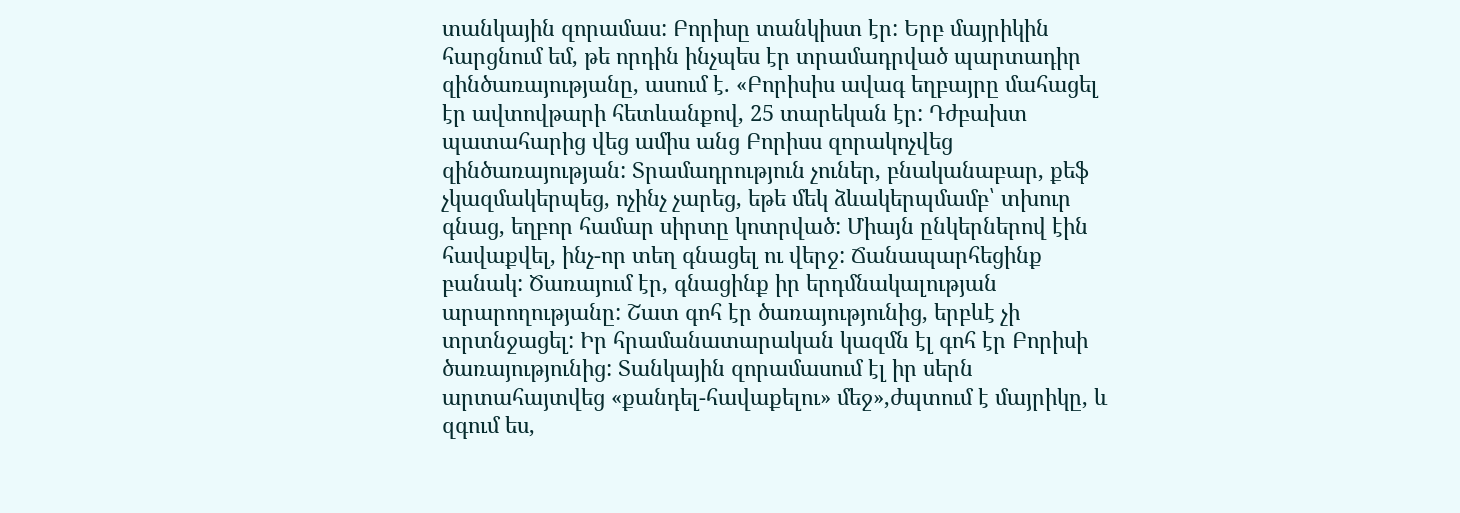տանկային զորամաս: Բորիսը տանկիստ էր: Երբ մայրիկին հարցնում եմ, թե որդին ինչպես էր տրամադրված պարտադիր զինծառայությանը, ասում է. «Բորիսիս ավագ եղբայրը մահացել էր ավտովթարի հետևանքով, 25 տարեկան էր: Դժբախտ պատահարից վեց ամիս անց Բորիսս զորակոչվեց զինծառայության: Տրամադրություն չուներ, բնականաբար, քեֆ չկազմակերպեց, ոչինչ չարեց, եթե մեկ ձևակերպմամբ՝ տխուր գնաց, եղբոր համար սիրտը կոտրված: Միայն ընկերներով էին հավաքվել, ինչ-որ տեղ գնացել ու վերջ: Ճանապարհեցինք բանակ: Ծառայում էր, գնացինք իր երդմնակալության արարողությանը: Շատ գոհ էր ծառայությունից, երբևէ չի տրտնջացել: Իր հրամանատարական կազմն էլ գոհ էր Բորիսի ծառայությունից: Տանկային զորամասում էլ իր սերն արտահայտվեց «քանդել-հավաքելու» մեջ»,ժպտում է մայրիկը, և զգում ես,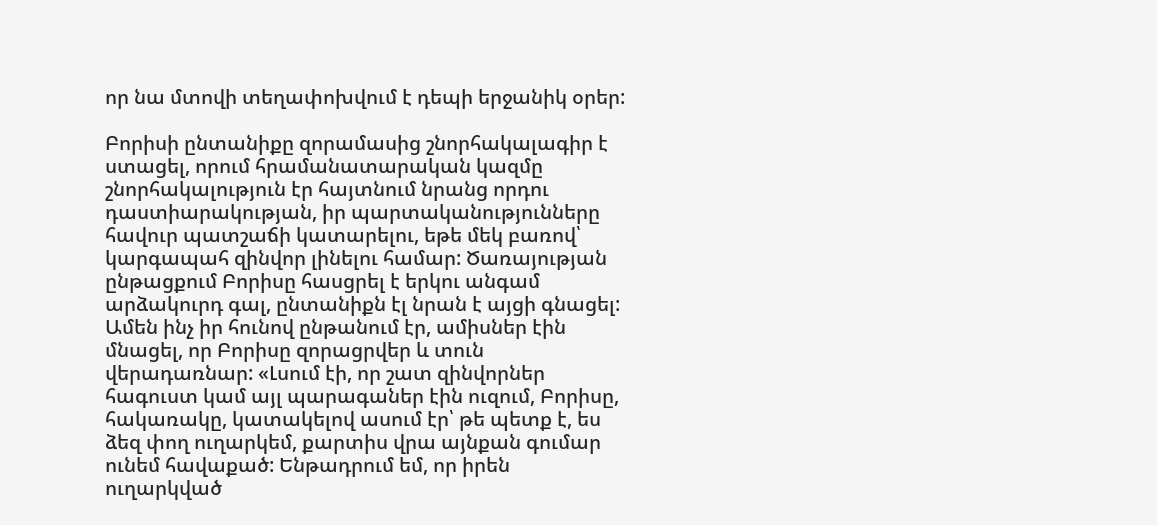որ նա մտովի տեղափոխվում է դեպի երջանիկ օրեր:

Բորիսի ընտանիքը զորամասից շնորհակալագիր է ստացել, որում հրամանատարական կազմը շնորհակալություն էր հայտնում նրանց որդու դաստիարակության, իր պարտականությունները հավուր պատշաճի կատարելու, եթե մեկ բառով՝ կարգապահ զինվոր լինելու համար: Ծառայության ընթացքում Բորիսը հասցրել է երկու անգամ արձակուրդ գալ, ընտանիքն էլ նրան է այցի գնացել: Ամեն ինչ իր հունով ընթանում էր, ամիսներ էին մնացել, որ Բորիսը զորացրվեր և տուն վերադառնար: «Լսում էի, որ շատ զինվորներ հագուստ կամ այլ պարագաներ էին ուզում, Բորիսը, հակառակը, կատակելով ասում էր՝ թե պետք է, ես ձեզ փող ուղարկեմ, քարտիս վրա այնքան գումար ունեմ հավաքած: Ենթադրում եմ, որ իրեն ուղարկված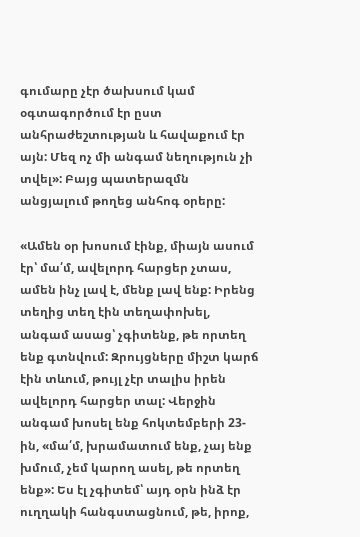գումարը չէր ծախսում կամ օգտագործում էր ըստ անհրաժեշտության և հավաքում էր այն: Մեզ ոչ մի անգամ նեղություն չի տվել»: Բայց պատերազմն անցյալում թողեց անհոգ օրերը:

«Ամեն օր խոսում էինք, միայն ասում էր՝ մա՛մ, ավելորդ հարցեր չտաս, ամեն ինչ լավ է, մենք լավ ենք: Իրենց տեղից տեղ էին տեղափոխել, անգամ ասաց՝ չգիտենք, թե որտեղ ենք գտնվում: Զրույցները միշտ կարճ էին տևում, թույլ չէր տալիս իրեն ավելորդ հարցեր տալ: Վերջին անգամ խոսել ենք հոկտեմբերի 23-ին, «մա՛մ, խրամատում ենք, չայ ենք խմում, չեմ կարող ասել, թե որտեղ ենք»: Ես էլ չգիտեմ՝ այդ օրն ինձ էր ուղղակի հանգստացնում, թե, իրոք,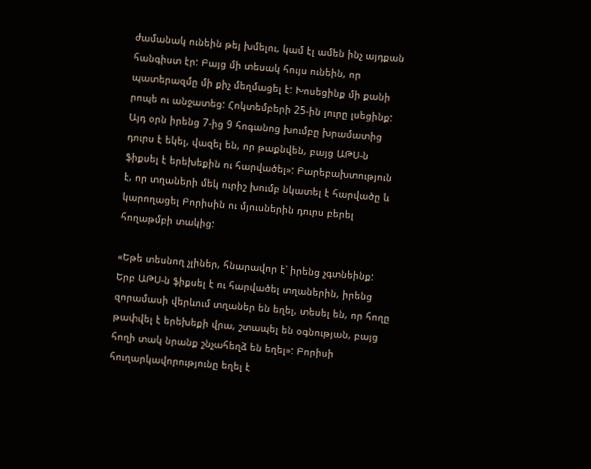ժամանակ ունեին թեյ խմելու, կամ էլ ամեն ինչ այդքան հանգիստ էր: Բայց մի տեսակ հույս ունեին, որ պատերազմը մի քիչ մեղմացել է: Խոսեցինք մի քանի րոպե ու անջատեց: Հոկտեմբերի 25-ին լուրը լսեցինք: Այդ օրն իրենց 7-ից 9 հոգանոց խումբը խրամատից դուրս է եկել, վազել են, որ թաքնվեն, բայց ԱԹՍ-ն ֆիքսել է երեխեքին ու հարվածել»: Բարեբախտություն է, որ տղաների մեկ ուրիշ խումբ նկատել է հարվածը և կարողացել Բորիսին ու մյուսներին դուրս բերել հողաթմբի տակից:

«Եթե տեսնող չլիներ, հնարավոր է՝ իրենց չգտնեինք: Երբ ԱԹՍ-ն ֆիքսել է ու հարվածել տղաներին, իրենց զորամասի վերևում տղաներ են եղել, տեսել են, որ հողը թափվել է երեխեքի վրա, շտապել են օգնության, բայց հողի տակ նրանք շնչահեղձ են եղել»: Բորիսի հուղարկավորությունը եղել է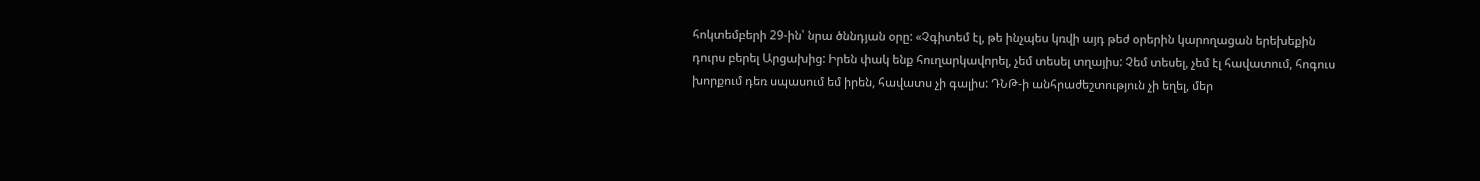հոկտեմբերի 29-ին՝ նրա ծննդյան օրը: «Չգիտեմ էլ, թե ինչպես կռվի այդ թեժ օրերին կարողացան երեխեքին դուրս բերել Արցախից: Իրեն փակ ենք հուղարկավորել, չեմ տեսել տղայիս: Չեմ տեսել, չեմ էլ հավատում, հոգուս խորքում դեռ սպասում եմ իրեն, հավատս չի գալիս: ԴՆԹ-ի անհրաժեշտություն չի եղել, մեր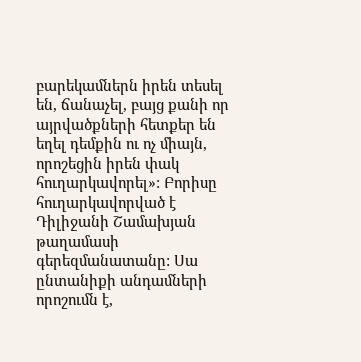բարեկամներն իրեն տեսել են, ճանաչել, բայց քանի որ այրվածքների հետքեր են եղել դեմքին ու ոչ միայն, որոշեցին իրեն փակ հուղարկավորել»: Բորիսը հուղարկավորված է Դիլիջանի Շամախյան թաղամասի գերեզմանատանը: Սա ընտանիքի անդամների որոշումն է,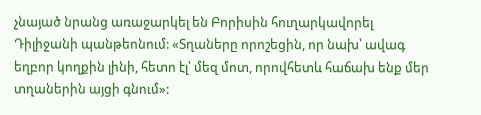չնայած նրանց առաջարկել են Բորիսին հուղարկավորել Դիլիջանի պանթեոնում: «Տղաները որոշեցին, որ նախ՝ ավագ եղբոր կողքին լինի, հետո էլ՝ մեզ մոտ, որովհետև հաճախ ենք մեր տղաներին այցի գնում»: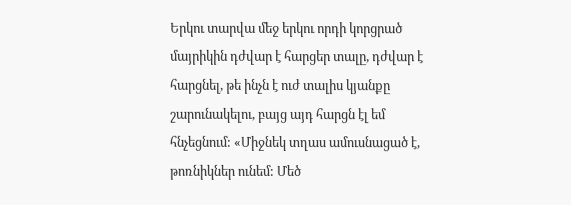Երկու տարվա մեջ երկու որդի կորցրած մայրիկին դժվար է հարցեր տալը, դժվար է հարցնել, թե ինչն է ուժ տալիս կյանքը շարունակելու, բայց այդ հարցն էլ եմ հնչեցնում: «Միջնեկ տղաս ամուսնացած է, թոռնիկներ ունեմ: Մեծ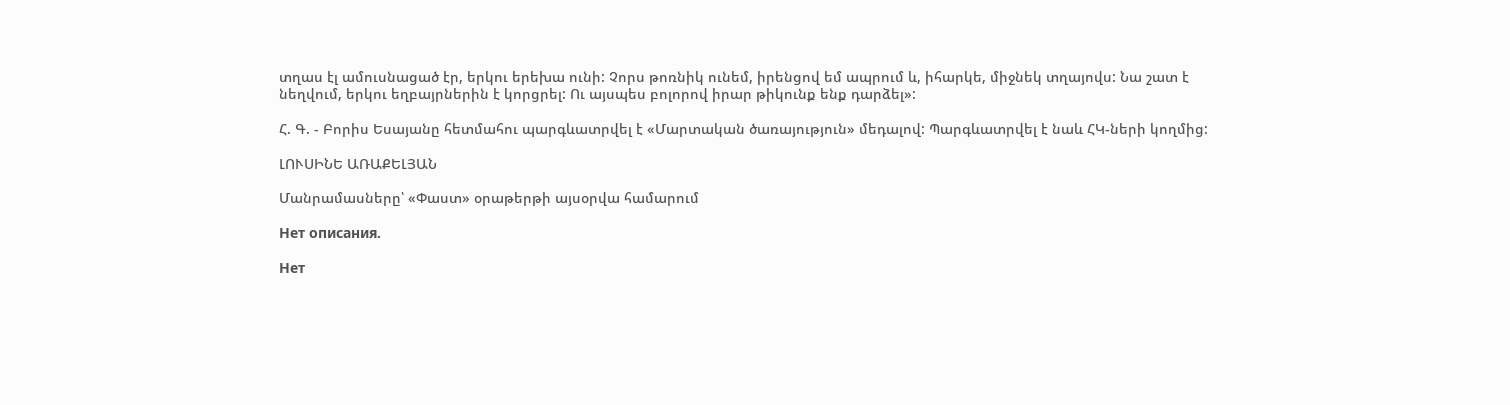տղաս էլ ամուսնացած էր, երկու երեխա ունի: Չորս թոռնիկ ունեմ, իրենցով եմ ապրում և, իհարկե, միջնեկ տղայովս: Նա շատ է նեղվում, երկու եղբայրներին է կորցրել: Ու այսպես բոլորով իրար թիկունք ենք դարձել»:

Հ. Գ. - Բորիս Եսայանը հետմահու պարգևատրվել է «Մարտական ծառայություն» մեդալով: Պարգևատրվել է նաև ՀԿ-ների կողմից:

ԼՈՒՍԻՆԵ ԱՌԱՔԵԼՅԱՆ

Մանրամասները՝ «Փաստ» օրաթերթի այսօրվա համարում

Нет описания.

Нет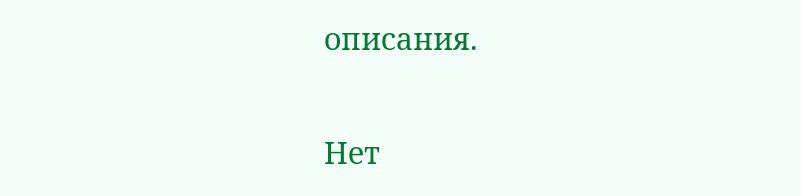описания.

Нет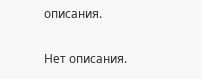описания.

Нет описания.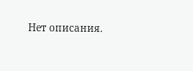Нет описания.